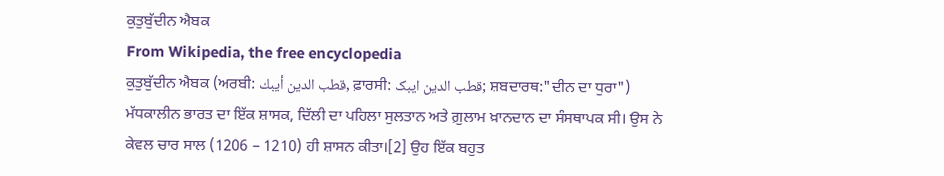ਕੁਤੁਬੁੱਦੀਨ ਐਬਕ
From Wikipedia, the free encyclopedia
ਕੁਤੁਬੁੱਦੀਨ ਐਬਕ (ਅਰਬੀ: قطب الدين أيبك, ਫ਼ਾਰਸੀ: قطب الدین ایبک; ਸ਼ਬਦਾਰਥ:"ਦੀਨ ਦਾ ਧੁਰਾ") ਮੱਧਕਾਲੀਨ ਭਾਰਤ ਦਾ ਇੱਕ ਸ਼ਾਸਕ, ਦਿੱਲੀ ਦਾ ਪਹਿਲਾ ਸੁਲਤਾਨ ਅਤੇ ਗ਼ੁਲਾਮ ਖ਼ਾਨਦਾਨ ਦਾ ਸੰਸਥਾਪਕ ਸੀ। ਉਸ ਨੇ ਕੇਵਲ ਚਾਰ ਸਾਲ (1206 – 1210) ਹੀ ਸ਼ਾਸਨ ਕੀਤਾ।[2] ਉਹ ਇੱਕ ਬਹੁਤ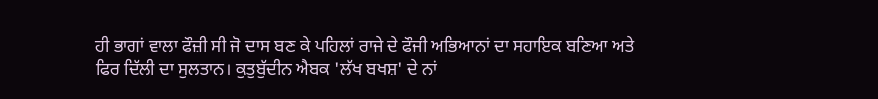ਹੀ ਭਾਗਾਂ ਵਾਲਾ ਫੌਜ਼ੀ ਸੀ ਜੋ ਦਾਸ ਬਣ ਕੇ ਪਹਿਲਾਂ ਰਾਜੇ ਦੇ ਫੌਜੀ ਅਭਿਆਨਾਂ ਦਾ ਸਹਾਇਕ ਬਣਿਆ ਅਤੇ ਫਿਰ ਦਿੱਲੀ ਦਾ ਸੁਲਤਾਨ। ਕੁਤੁਬੁੱਦੀਨ ਐਬਕ 'ਲੱਖ ਬਖਸ਼' ਦੇ ਨਾਂ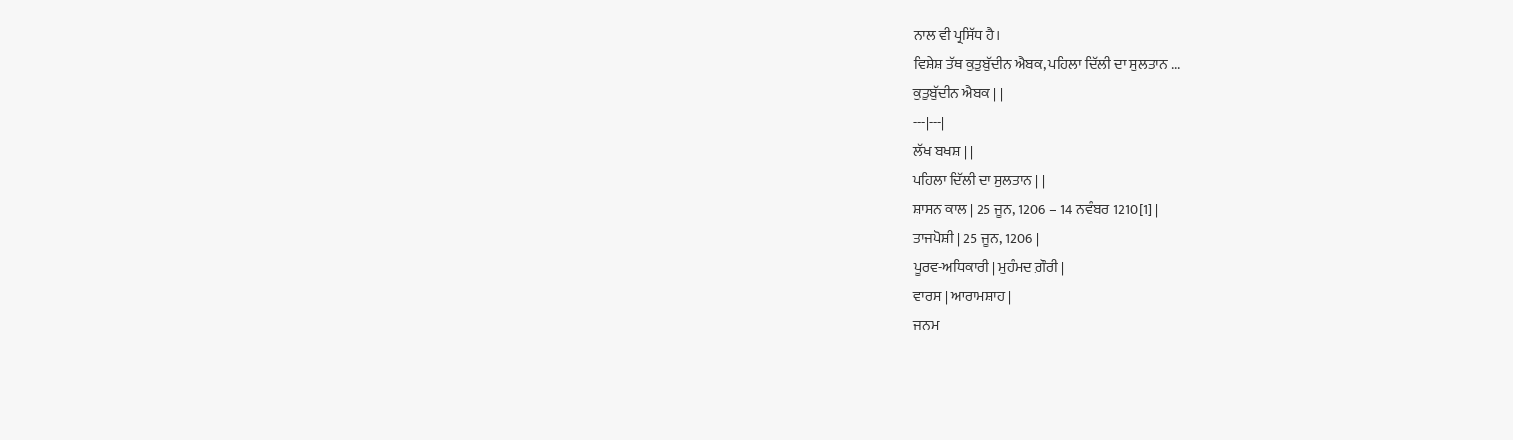ਨਾਲ ਵੀ ਪ੍ਰਸਿੱਧ ਹੈ।
ਵਿਸ਼ੇਸ਼ ਤੱਥ ਕੁਤੁਬੁੱਦੀਨ ਐਬਕ, ਪਹਿਲਾ ਦਿੱਲੀ ਦਾ ਸੁਲਤਾਨ ...
ਕੁਤੁਬੁੱਦੀਨ ਐਬਕ | |
---|---|
ਲੱਖ ਬਖਸ਼ | |
ਪਹਿਲਾ ਦਿੱਲੀ ਦਾ ਸੁਲਤਾਨ | |
ਸ਼ਾਸਨ ਕਾਲ | 25 ਜੂਨ, 1206 – 14 ਨਵੰਬਰ 1210[1] |
ਤਾਜਪੋਸ਼ੀ | 25 ਜੂਨ, 1206 |
ਪੂਰਵ-ਅਧਿਕਾਰੀ | ਮੁਹੰਮਦ ਗ਼ੌਰੀ |
ਵਾਰਸ | ਆਰਾਮਸ਼ਾਹ |
ਜਨਮ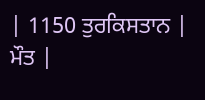| 1150 ਤੁਰਕਿਸਤਾਨ |
ਮੌਤ |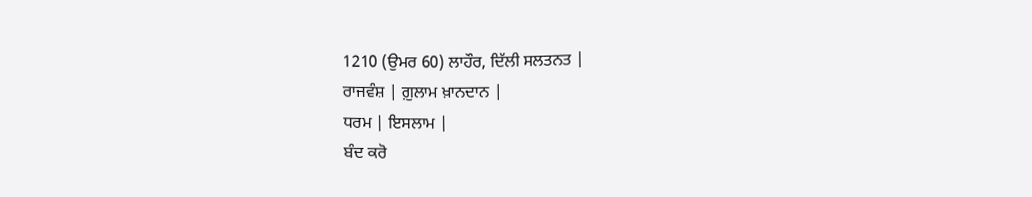1210 (ਉਮਰ 60) ਲਾਹੌਰ, ਦਿੱਲੀ ਸਲਤਨਤ |
ਰਾਜਵੰਸ਼ | ਗ਼ੁਲਾਮ ਖ਼ਾਨਦਾਨ |
ਧਰਮ | ਇਸਲਾਮ |
ਬੰਦ ਕਰੋ